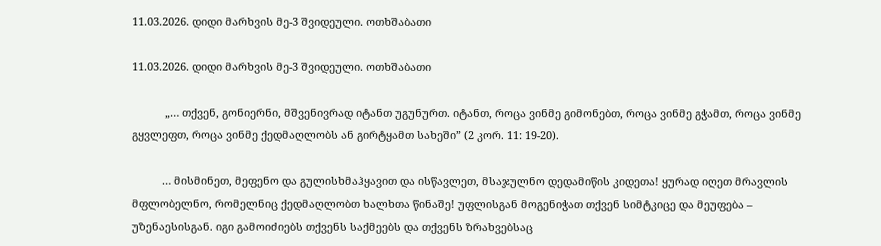11.03.2026. დიდი მარხვის მე-3 შვიდეული. ოთხშაბათი

11.03.2026. დიდი მარხვის მე-3 შვიდეული. ოთხშაბათი

           „… თქვენ, გონიერნი, მშვენივრად იტანთ უგუნურთ. იტანთ, როცა ვინმე გიმონებთ, როცა ვინმე გჭამთ, როცა ვინმე გყვლეფთ, როცა ვინმე ქედმაღლობს ან გირტყამთ სახეში” (2 კორ. 11: 19-20).

          … მისმინეთ, მეფენო და გულისხმაჰყავით და ისწავლეთ, მსაჯულნო დედამიწის კიდეთა! ყურად იღეთ მრავლის მფლობელნო, რომელნიც ქედმაღლობთ ხალხთა წინაშე! უფლისგან მოგენიჭათ თქვენ სიმტკიცე და მეუფება – უზენაესისგან. იგი გამოიძიებს თქვენს საქმეებს და თქვენს ზრახვებსაც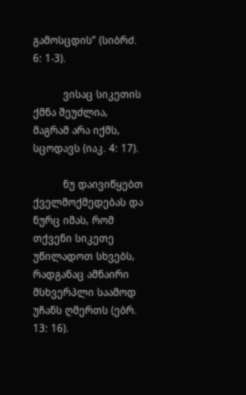გამოსცდის” (სიბრძ. 6: 1-3).

          ვისაც სიკეთის ქმნა შეუძლია, მაგრამ არა იქმს, სცოდავს (იაკ. 4: 17).

          ნუ დაივიწყებთ ქველმოქმედებას და ნურც იმას, რომ თქვენი სიკეთე უწილადოთ სხვებს, რადგანაც ამნაირი მსხვერპლი საამოდ უჩანს ღმერთს (ებრ. 13: 16).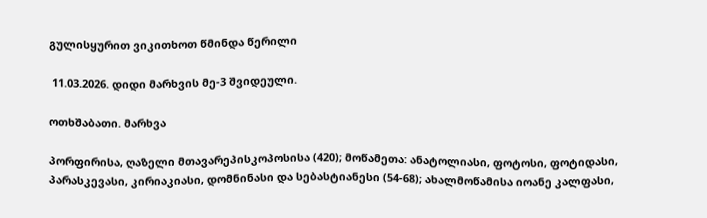გულისყურით ვიკითხოთ წმინდა წერილი

 11.03.2026. დიდი მარხვის მე-3 შვიდეული.

ოთხშაბათი. მარხვა

პორფირისა, ღაზელი მთავარეპისკოპოსისა (420); მოწამეთა: ანატოლიასი, ფოტოსი, ფოტიდასი, პარასკევასი, კირიაკიასი, დომნინასი და სებასტიანესი (54-68); ახალმოწამისა იოანე კალფასი,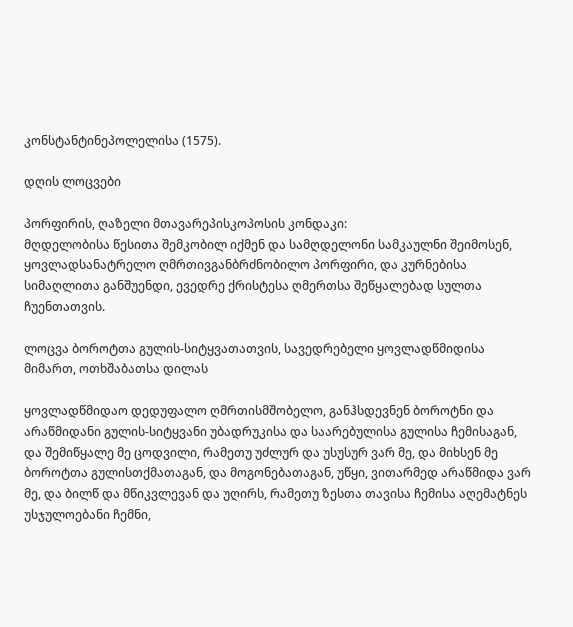კონსტანტინეპოლელისა (1575).

დღის ლოცვები

პორფირის, ღაზელი მთავარეპისკოპოსის კონდაკი:
მღდელობისა წესითა შემკობილ იქმენ და სამღდელონი სამკაულნი შეიმოსენ, ყოვლადსანატრელო ღმრთივგანბრძნობილო პორფირი, და კურნებისა სიმაღლითა განშუენდი, ევედრე ქრისტესა ღმერთსა შეწყალებად სულთა ჩუენთათვის.

ლოცვა ბოროტთა გულის-სიტყვათათვის, სავედრებელი ყოვლადწმიდისა მიმართ, ოთხშაბათსა დილას

ყოვლადწმიდაო დედუფალო ღმრთისმშობელო, განჰსდევნენ ბოროტნი და არაწმიდანი გულის-სიტყვანი უბადრუკისა და საარებულისა გულისა ჩემისაგან, და შემიწყალე მე ცოდვილი, რამეთუ უძლურ და უსუსურ ვარ მე, და მიხსენ მე ბოროტთა გულისთქმათაგან, და მოგონებათაგან, უწყი, ვითარმედ არაწმიდა ვარ მე, და ბილწ და მწიკვლევან და უღირს, რამეთუ ზესთა თავისა ჩემისა აღემატნეს უსჯულოებანი ჩემნი,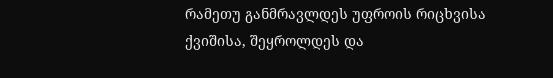რამეთუ განმრავლდეს უფროის რიცხვისა ქვიშისა, შეყროლდეს და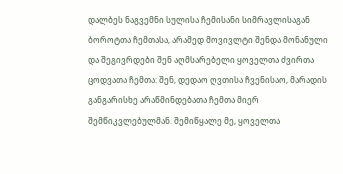დალბეს ნაგვემნი სულისა ჩემისანი სიმრავლისაგან ბოროტთა ჩემთასა, არამედ მოვივლტი შენდა მონანული და შეგივრდები შენ აღმსარებელი ყოველთა ძვირთა ცოდვათა ჩემთა: შენ, დედაო ღვთისა ჩვენისაო, მარადის განგარისხე არაწმინდებათა ჩემთა მიერ შემწიკვლებულმან. შემიწყალე მე, ყოველთა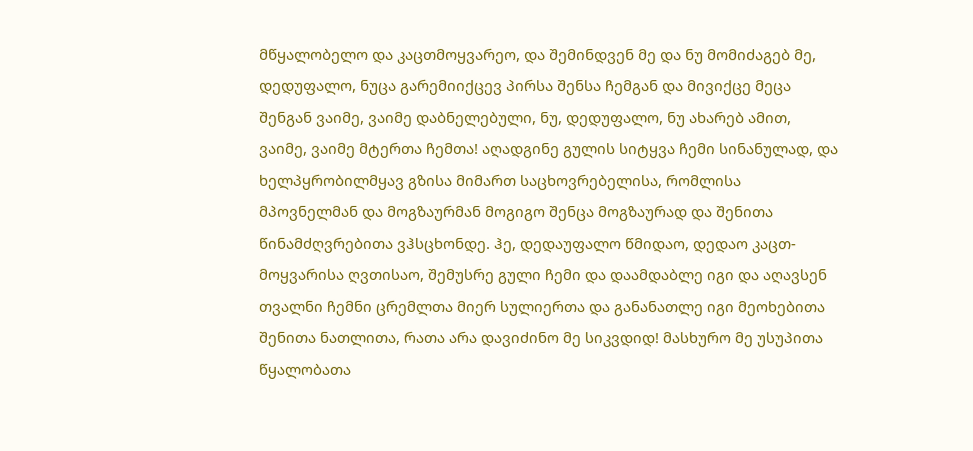მწყალობელო და კაცთმოყვარეო, და შემინდვენ მე და ნუ მომიძაგებ მე, დედუფალო, ნუცა გარემიიქცევ პირსა შენსა ჩემგან და მივიქცე მეცა შენგან ვაიმე, ვაიმე დაბნელებული, ნუ, დედუფალო, ნუ ახარებ ამით, ვაიმე, ვაიმე მტერთა ჩემთა! აღადგინე გულის სიტყვა ჩემი სინანულად, და ხელპყრობილმყავ გზისა მიმართ საცხოვრებელისა, რომლისა მპოვნელმან და მოგზაურმან მოგიგო შენცა მოგზაურად და შენითა წინამძღვრებითა ვჰსცხონდე. ჰე, დედაუფალო წმიდაო, დედაო კაცთ-მოყვარისა ღვთისაო, შემუსრე გული ჩემი და დაამდაბლე იგი და აღავსენ თვალნი ჩემნი ცრემლთა მიერ სულიერთა და განანათლე იგი მეოხებითა შენითა ნათლითა, რათა არა დავიძინო მე სიკვდიდ! მასხურო მე უსუპითა წყალობათა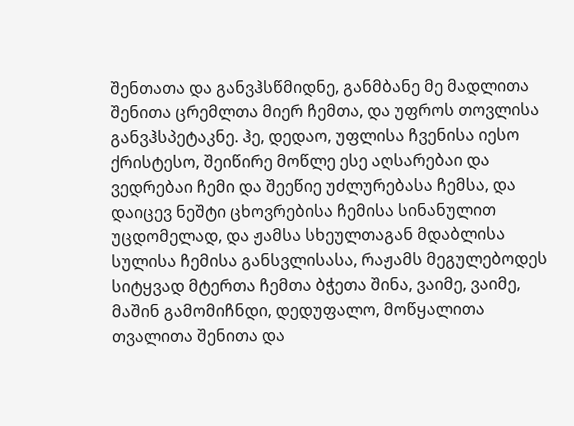შენთათა და განვჰსწმიდნე, განმბანე მე მადლითა შენითა ცრემლთა მიერ ჩემთა, და უფროს თოვლისა განვჰსპეტაკნე. ჰე, დედაო, უფლისა ჩვენისა იესო ქრისტესო, შეიწირე მოწლე ესე აღსარებაი და ვედრებაი ჩემი და შეეწიე უძლურებასა ჩემსა, და დაიცევ ნეშტი ცხოვრებისა ჩემისა სინანულით უცდომელად, და ჟამსა სხეულთაგან მდაბლისა სულისა ჩემისა განსვლისასა, რაჟამს მეგულებოდეს სიტყვად მტერთა ჩემთა ბჭეთა შინა, ვაიმე, ვაიმე, მაშინ გამომიჩნდი, დედუფალო, მოწყალითა თვალითა შენითა და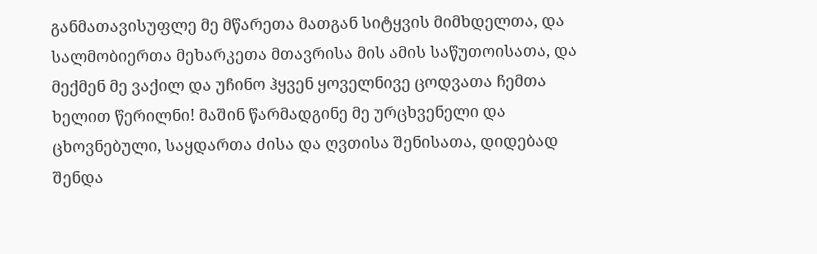განმათავისუფლე მე მწარეთა მათგან სიტყვის მიმხდელთა, და სალმობიერთა მეხარკეთა მთავრისა მის ამის საწუთოისათა, და მექმენ მე ვაქილ და უჩინო ჰყვენ ყოველნივე ცოდვათა ჩემთა ხელით წერილნი! მაშინ წარმადგინე მე ურცხვენელი და ცხოვნებული, საყდართა ძისა და ღვთისა შენისათა, დიდებად შენდა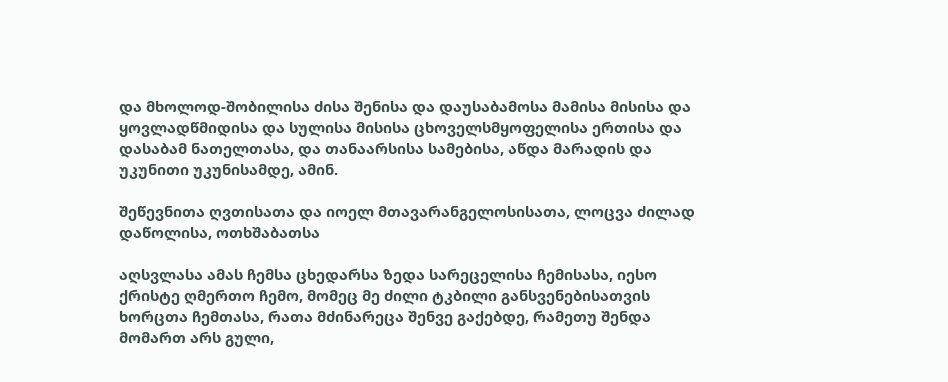და მხოლოდ-შობილისა ძისა შენისა და დაუსაბამოსა მამისა მისისა და ყოვლადწმიდისა და სულისა მისისა ცხოველსმყოფელისა ერთისა და დასაბამ ნათელთასა, და თანაარსისა სამებისა, აწდა მარადის და უკუნითი უკუნისამდე, ამინ.

შეწევნითა ღვთისათა და იოელ მთავარანგელოსისათა, ლოცვა ძილად დაწოლისა, ოთხშაბათსა

აღსვლასა ამას ჩემსა ცხედარსა ზედა სარეცელისა ჩემისასა, იესო ქრისტე ღმერთო ჩემო, მომეც მე ძილი ტკბილი განსვენებისათვის ხორცთა ჩემთასა, რათა მძინარეცა შენვე გაქებდე, რამეთუ შენდა მომართ არს გული,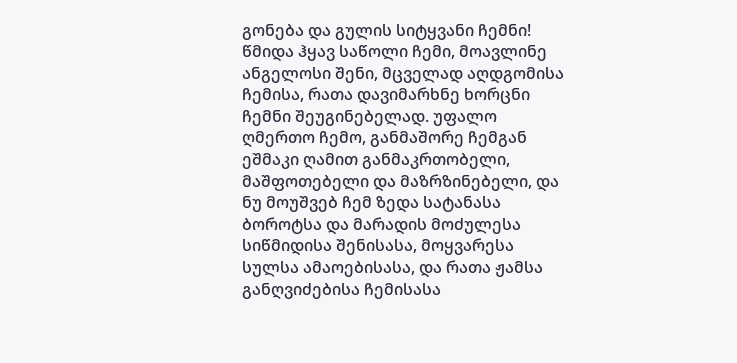გონება და გულის სიტყვანი ჩემნი! წმიდა ჰყავ საწოლი ჩემი, მოავლინე ანგელოსი შენი, მცველად აღდგომისა ჩემისა, რათა დავიმარხნე ხორცნი ჩემნი შეუგინებელად. უფალო ღმერთო ჩემო, განმაშორე ჩემგან ეშმაკი ღამით განმაკრთობელი, მაშფოთებელი და მაზრზინებელი, და ნუ მოუშვებ ჩემ ზედა სატანასა ბოროტსა და მარადის მოძულესა სიწმიდისა შენისასა, მოყვარესა სულსა ამაოებისასა, და რათა ჟამსა განღვიძებისა ჩემისასა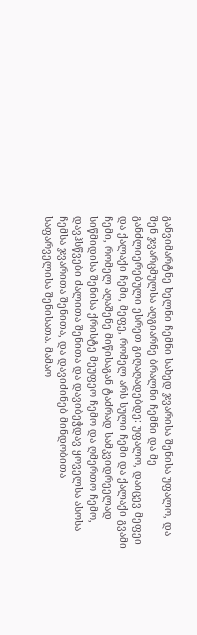განვიმარტნე ხელნი ჩემნი სახედ ჯვარისა შენისა უფალო, და შენ ჯვარცმულსა აღგიარნე ბრალნი ჩემნი და მე განძლიერებული ესრეთ გიღაღადებდე: უფალო, დაიცევ მეფეი და ქალაქი ჩემი, მეფე, რომელ არს სული ჩემი და ქალაქი გვამი ჩემი, რომელ აღაშენე მიწისაგან ტაძრად სამკვიდრეელად სიწმიდისა შენისა ქრისტე მეუფეო ჩემო და ღმერთო ჩემო, დავჰსწვები ძალითა შენითა და დავიბეჭდავ ყოველსა ასოსა ჩემსა ჯვარითა შენითა, და დავიძინებ მინდობითა საფარველისა შენისათა. მამაო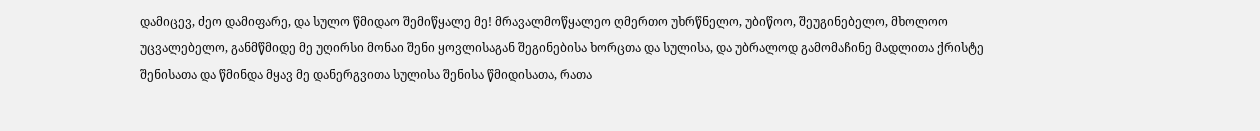დამიცევ, ძეო დამიფარე, და სულო წმიდაო შემიწყალე მე! მრავალმოწყალეო ღმერთო უხრწნელო, უბიწოო, შეუგინებელო, მხოლოო უცვალებელო, განმწმიდე მე უღირსი მონაი შენი ყოვლისაგან შეგინებისა ხორცთა და სულისა, და უბრალოდ გამომაჩინე მადლითა ქრისტე შენისათა და წმინდა მყავ მე დანერგვითა სულისა შენისა წმიდისათა, რათა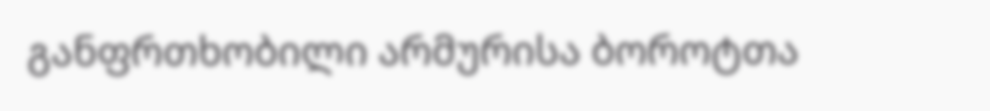განფრთხობილი არმურისა ბოროტთა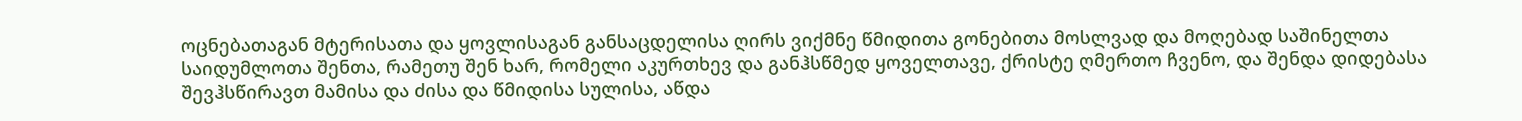ოცნებათაგან მტერისათა და ყოვლისაგან განსაცდელისა ღირს ვიქმნე წმიდითა გონებითა მოსლვად და მოღებად საშინელთა საიდუმლოთა შენთა, რამეთუ შენ ხარ, რომელი აკურთხევ და განჰსწმედ ყოველთავე, ქრისტე ღმერთო ჩვენო, და შენდა დიდებასა შევჰსწირავთ მამისა და ძისა და წმიდისა სულისა, აწდა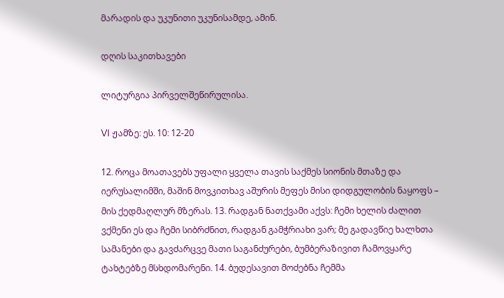მარადის და უკუნითი უკუნისამდე, ამინ.

დღის საკითხავები

ლიტურგია პირველშეწირულისა.

VI ჟამზე: ეს. 10: 12-20

12. როცა მოათავებს უფალი ყველა თავის საქმეს სიონის მთაზე და იერუსალიმში, მაშინ მოვკითხავ აშურის მეფეს მისი დიდგულობის ნაყოფს – მის ქედმაღლურ მზერას. 13. რადგან ნათქვამი აქვს: ჩემი ხელის ძალით ვქმენი ეს და ჩემი სიბრძნით, რადგან გამჭრიახი ვარ; მე გადავწიე ხალხთა სამანები და გავძარცვე მათი საგანძურები, ბუმბერაზივით ჩამოვყარე ტახტებზე მსხდომარენი. 14. ბუდესავით მოძებნა ჩემმა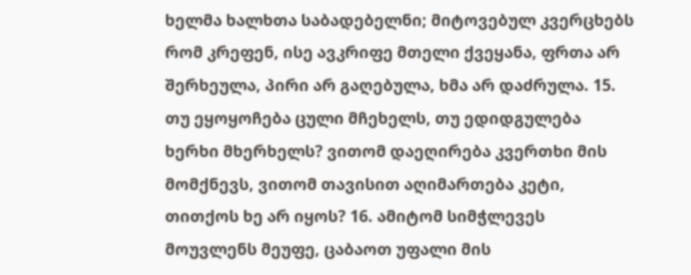ხელმა ხალხთა საბადებელნი; მიტოვებულ კვერცხებს რომ კრეფენ, ისე ავკრიფე მთელი ქვეყანა, ფრთა არ შერხეულა, პირი არ გაღებულა, ხმა არ დაძრულა. 15. თუ ეყოყოჩება ცული მჩეხელს, თუ ედიდგულება ხერხი მხერხელს? ვითომ დაეღირება კვერთხი მის მომქნევს, ვითომ თავისით აღიმართება კეტი, თითქოს ხე არ იყოს? 16. ამიტომ სიმჭლევეს მოუვლენს მეუფე, ცაბაოთ უფალი მის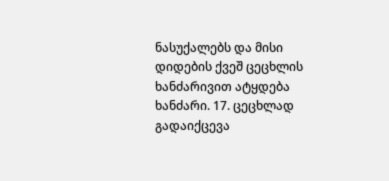ნასუქალებს და მისი დიდების ქვეშ ცეცხლის ხანძარივით ატყდება ხანძარი. 17. ცეცხლად გადაიქცევა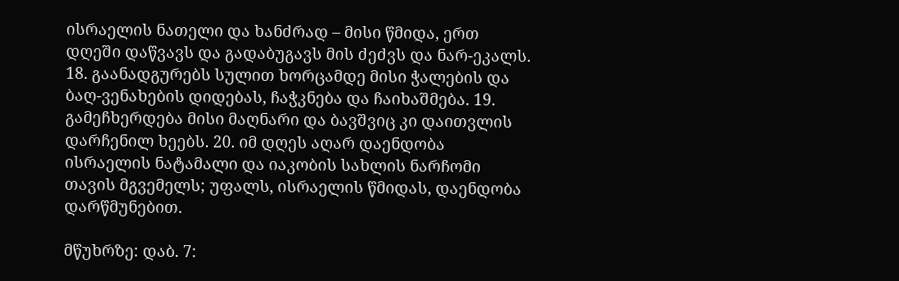ისრაელის ნათელი და ხანძრად – მისი წმიდა, ერთ დღეში დაწვავს და გადაბუგავს მის ძეძვს და ნარ-ეკალს. 18. გაანადგურებს სულით ხორცამდე მისი ჭალების და ბაღ-ვენახების დიდებას, ჩაჭკნება და ჩაიხაშმება. 19. გამეჩხერდება მისი მაღნარი და ბავშვიც კი დაითვლის დარჩენილ ხეებს. 20. იმ დღეს აღარ დაენდობა ისრაელის ნატამალი და იაკობის სახლის ნარჩომი თავის მგვემელს; უფალს, ისრაელის წმიდას, დაენდობა დარწმუნებით.

მწუხრზე: დაბ. 7: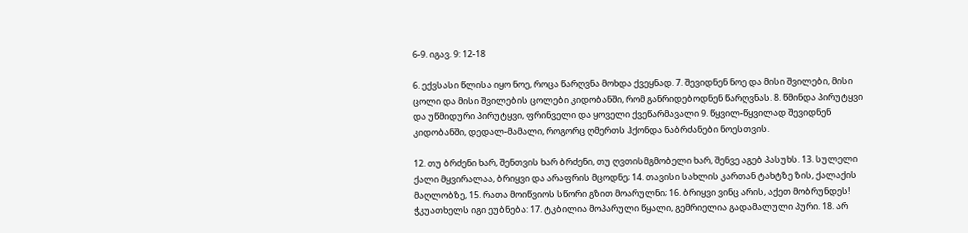6-9. იგავ. 9: 12-18

6. ექვსასი წლისა იყო ნოე, როცა წარღვნა მოხდა ქვეყნად. 7. შევიდნენ ნოე და მისი შვილები, მისი ცოლი და მისი შვილების ცოლები კიდობანში, რომ განრიდებოდნენ წარღვნას. 8. წმინდა პირუტყვი და უწმიდური პირუტყვი, ფრინველი და ყოველი ქვეწარმავალი 9. წყვილ-წყვილად შევიდნენ კიდობანში, დედალ-მამალი, როგორც ღმერთს ჰქონდა ნაბრძანები ნოესთვის.

12. თუ ბრძენი ხარ, შენთვის ხარ ბრძენი, თუ ღვთისმგმობელი ხარ, შენვე აგებ პასუხს. 13. სულელი ქალი მყვირალაა, ბრიყვი და არაფრის მცოდნე; 14. თავისი სახლის კართან ტახტზე ზის, ქალაქის მაღლობზე, 15. რათა მოიწვიოს სწორი გზით მოარულნი; 16. ბრიყვი ვინც არის, აქეთ მობრუნდეს! ჭკუათხელს იგი ეუბნება: 17. ტკბილია მოპარული წყალი, გემრიელია გადამალული პური. 18. არ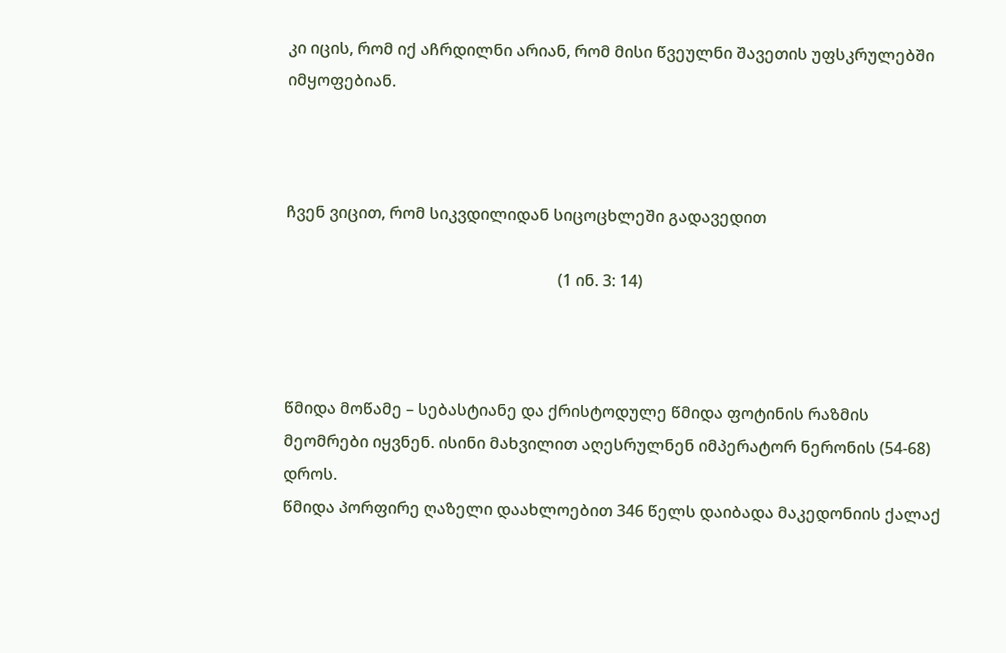კი იცის, რომ იქ აჩრდილნი არიან, რომ მისი წვეულნი შავეთის უფსკრულებში იმყოფებიან.



ჩვენ ვიცით, რომ სიკვდილიდან სიცოცხლეში გადავედით

                                                                    (1 ინ. 3: 14)



წმიდა მოწამე – სებასტიანე და ქრისტოდულე წმიდა ფოტინის რაზმის მეომრები იყვნენ. ისინი მახვილით აღესრულნენ იმპერატორ ნერონის (54-68) დროს.
წმიდა პორფირე ღაზელი დაახლოებით 346 წელს დაიბადა მაკედონიის ქალაქ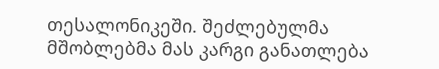თესალონიკეში. შეძლებულმა მშობლებმა მას კარგი განათლება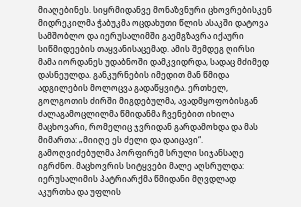მიაღებინეს. სიყრმიდანვე მონაზვნური ცხოვრებისკენ მიდრეკილმა ჭაბუკმა ოცდახუთი წლის ასაკში დატოვა სამშობლო და იერუსალიმში გაემგზავრა იქაური სიწმიდეების თაყვანისაცემად. ამის შემდეგ ღირსი მამა იორდანეს უდაბნოში დამკვიდრდა, სადაც მძიმედ დასნეულდა. განკურნების იმედით მან წმიდა ადგილების მოლოცვა გადაწყვიტა. ერთხელ, გოლგოთის ძირში მიგდებულმა, ავადმყოფობისგან ძალაგამოცლილმა წმიდანმა ჩვენებით იხილა მაცხოვარი, რომელიც ჯვრიდან გარდამოხდა და მას მიმართა: „მიიღე ეს ძელი და დაიცავი“. გამოღვიძებულმა პორფირემ სრული სიჯანსაღე იგრძნო. მაცხოვრის სიტყვები მალე აღსრულდა: იერუსალიმის პატრიარქმა წმიდანი მღვდლად აკურთხა და უფლის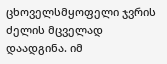ცხოველსმყოფელი ჯვრის ძელის მცველად დაადგინა. იმ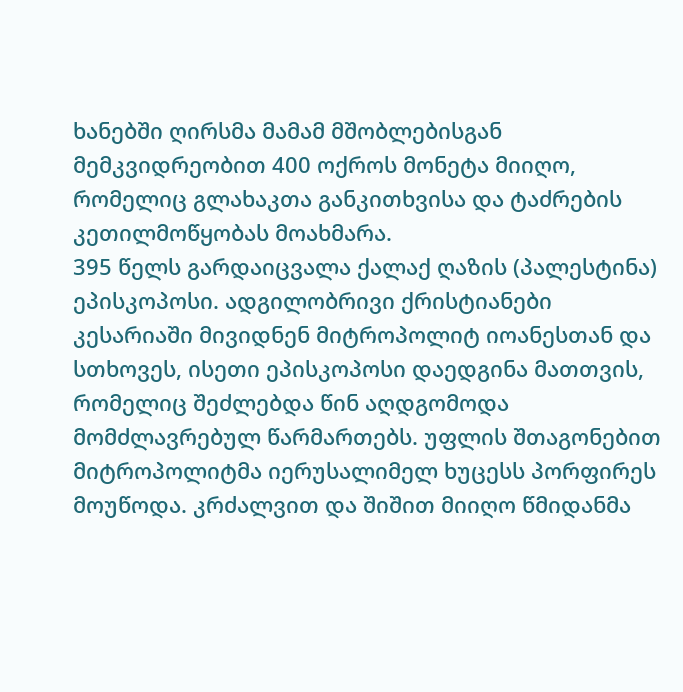ხანებში ღირსმა მამამ მშობლებისგან მემკვიდრეობით 400 ოქროს მონეტა მიიღო, რომელიც გლახაკთა განკითხვისა და ტაძრების კეთილმოწყობას მოახმარა.
395 წელს გარდაიცვალა ქალაქ ღაზის (პალესტინა) ეპისკოპოსი. ადგილობრივი ქრისტიანები კესარიაში მივიდნენ მიტროპოლიტ იოანესთან და სთხოვეს, ისეთი ეპისკოპოსი დაედგინა მათთვის, რომელიც შეძლებდა წინ აღდგომოდა მომძლავრებულ წარმართებს. უფლის შთაგონებით მიტროპოლიტმა იერუსალიმელ ხუცესს პორფირეს მოუწოდა. კრძალვით და შიშით მიიღო წმიდანმა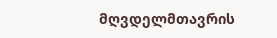მღვდელმთავრის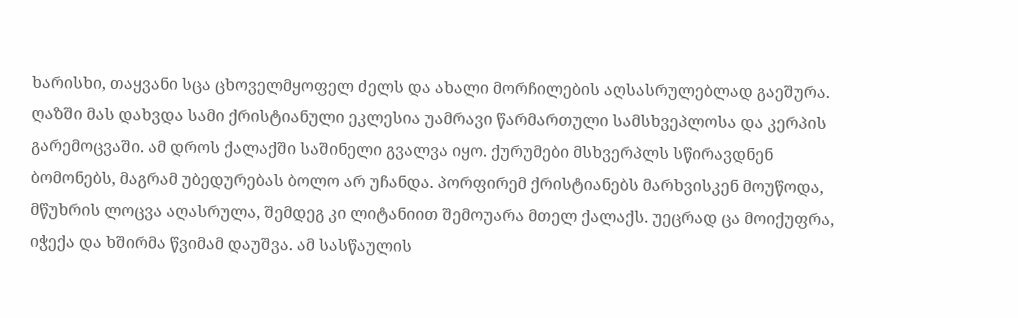ხარისხი, თაყვანი სცა ცხოველმყოფელ ძელს და ახალი მორჩილების აღსასრულებლად გაეშურა. ღაზში მას დახვდა სამი ქრისტიანული ეკლესია უამრავი წარმართული სამსხვეპლოსა და კერპის გარემოცვაში. ამ დროს ქალაქში საშინელი გვალვა იყო. ქურუმები მსხვერპლს სწირავდნენ ბომონებს, მაგრამ უბედურებას ბოლო არ უჩანდა. პორფირემ ქრისტიანებს მარხვისკენ მოუწოდა, მწუხრის ლოცვა აღასრულა, შემდეგ კი ლიტანიით შემოუარა მთელ ქალაქს. უეცრად ცა მოიქუფრა, იჭექა და ხშირმა წვიმამ დაუშვა. ამ სასწაულის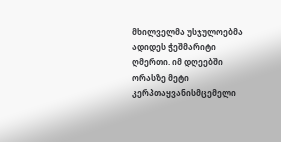მხილველმა უსჯულოებმა ადიდეს ჭეშმარიტი ღმერთი. იმ დღეებში ორასზე მეტი კერპთაყვანისმცემელი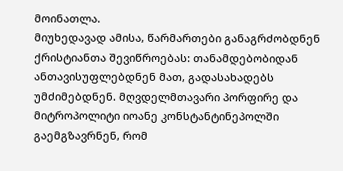მოინათლა.
მიუხედავად ამისა, წარმართები განაგრძობდნენ ქრისტიანთა შევიწროებას: თანამდებობიდან ანთავისუფლებდნენ მათ, გადასახადებს უმძიმებდნენ. მღვდელმთავარი პორფირე და მიტროპოლიტი იოანე კონსტანტინეპოლში გაემგზავრნენ, რომ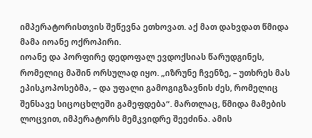იმპერატორისთვის შეწევნა ეთხოვათ. აქ მათ დახვდათ წმიდა მამა იოანე ოქროპირი.
იოანე და პორფირე დედოფალ ევდოქსიას წარუდგინეს, რომელიც მაშინ ორსულად იყო. „იზრუნე ჩვენზე, – უთხრეს მას ეპისკოპოსებმა, – და უფალი გამოგიგზავნის ძეს, რომელიც შენსავე სიცოცხლეში გამეფდება“. მართლაც, წმიდა მამების ლოცვით, იმპერატორს მემკვიდრე შეეძინა. ამის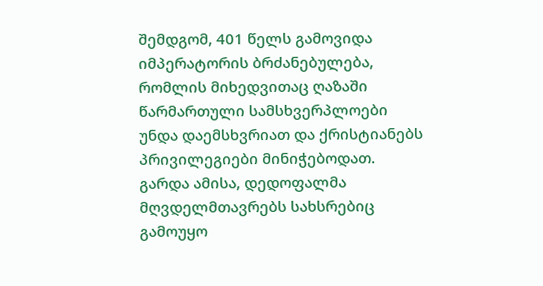შემდგომ, 401 წელს გამოვიდა იმპერატორის ბრძანებულება, რომლის მიხედვითაც ღაზაში წარმართული სამსხვერპლოები უნდა დაემსხვრიათ და ქრისტიანებს პრივილეგიები მინიჭებოდათ. გარდა ამისა, დედოფალმა მღვდელმთავრებს სახსრებიც გამოუყო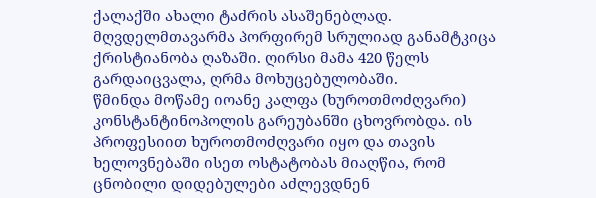ქალაქში ახალი ტაძრის ასაშენებლად.
მღვდელმთავარმა პორფირემ სრულიად განამტკიცა ქრისტიანობა ღაზაში. ღირსი მამა 420 წელს გარდაიცვალა, ღრმა მოხუცებულობაში.
წმინდა მოწამე იოანე კალფა (ხუროთმოძღვარი) კონსტანტინოპოლის გარეუბანში ცხოვრობდა. ის პროფესიით ხუროთმოძღვარი იყო და თავის ხელოვნებაში ისეთ ოსტატობას მიაღწია, რომ ცნობილი დიდებულები აძლევდნენ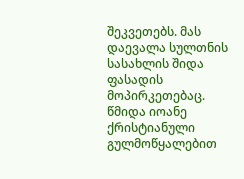შეკვეთებს. მას დაევალა სულთნის სასახლის შიდა ფასადის მოპირკეთებაც.
წმიდა იოანე ქრისტიანული გულმოწყალებით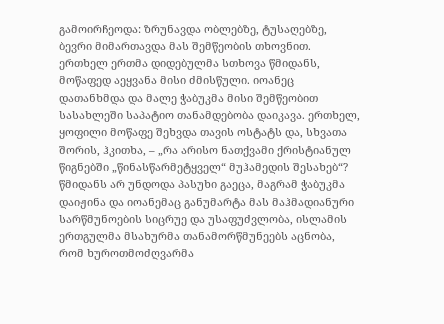გამოირჩეოდა: ზრუნავდა ობლებზე, ტუსაღებზე, ბევრი მიმართავდა მას შემწეობის თხოვნით. ერთხელ ერთმა დიდებულმა სთხოვა წმიდანს, მოწაფედ აეყვანა მისი ძმისწული. იოანეც დათანხმდა და მალე ჭაბუკმა მისი შემწეობით სასახლეში საპატიო თანამდებობა დაიკავა. ერთხელ, ყოფილი მოწაფე შეხვდა თავის ოსტატს და, სხვათა შორის, ჰკითხა, – „რა არისო ნათქვამი ქრისტიანულ წიგნებში „წინასწარმეტყველ“ მუჰამედის შესახებ“? წმიდანს არ უნდოდა პასუხი გაეცა, მაგრამ ჭაბუკმა დაიჟინა და იოანემაც განუმარტა მას მაჰმადიანური სარწმუნოების სიცრუე და უსაფუძვლობა, ისლამის ერთგულმა მსახურმა თანამორწმუნეებს აცნობა, რომ ხუროთმოძღვარმა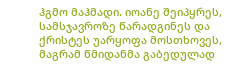ჰგმო მაჰმადი. იოანე შეიპყრეს, სამსჯავროზე წარადგინეს და ქრისტეს უარყოფა მოსთხოვეს, მაგრამ წმიდანმა გაბედულად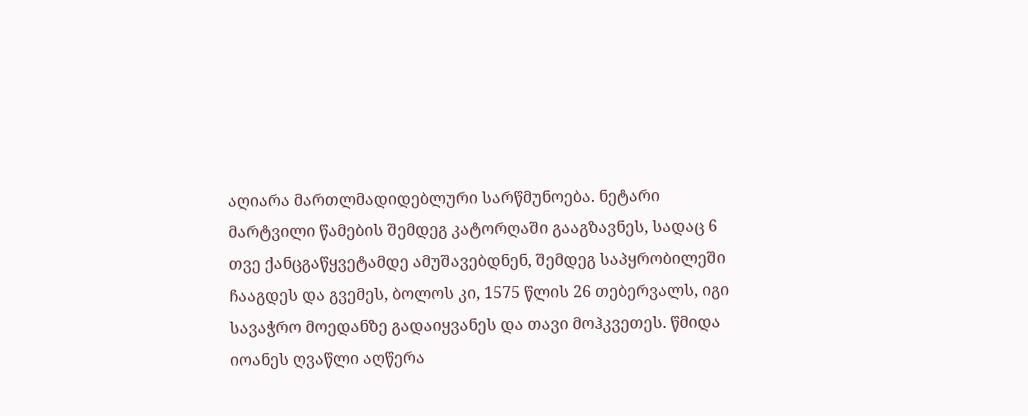აღიარა მართლმადიდებლური სარწმუნოება. ნეტარი მარტვილი წამების შემდეგ კატორღაში გააგზავნეს, სადაც 6 თვე ქანცგაწყვეტამდე ამუშავებდნენ, შემდეგ საპყრობილეში ჩააგდეს და გვემეს, ბოლოს კი, 1575 წლის 26 თებერვალს, იგი სავაჭრო მოედანზე გადაიყვანეს და თავი მოჰკვეთეს. წმიდა იოანეს ღვაწლი აღწერა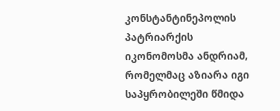კონსტანტინეპოლის პატრიარქის იკონომოსმა ანდრიამ, რომელმაც აზიარა იგი საპყრობილეში წმიდა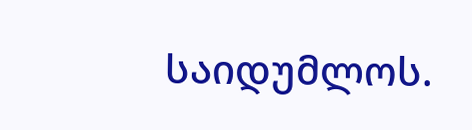საიდუმლოს.